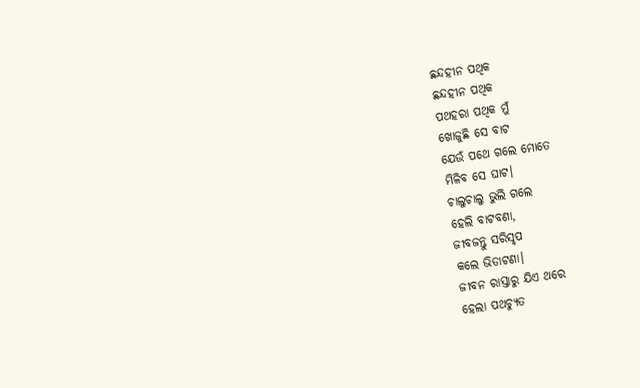ଛନ୍ଦହୀନ ପଥିକ
ଛନ୍ଦହୀନ ପଥିକ
ପଥହରା ପଥିକ ମୁଁ
ଖୋଜୁଛି ସେ ବାଟ
ଯେଉଁ ପଥେ ଗଲେ ମୋତେ
ମିଳିବ ସେ ଘାଟ।
ଚାଲୁଚାଲୁ ଭୁଲି ଗଲେ
ହେଲି ବାଟବଣା,
ଜୀବଜନ୍ତୁ ସରିସୃପ
କଲେ ଭିଡାଟଣା।
ଜୀବନ ରାସ୍ତାରୁ ଯିଏ ଥରେ
ହେଲା ପଥଚ୍ଯୁତ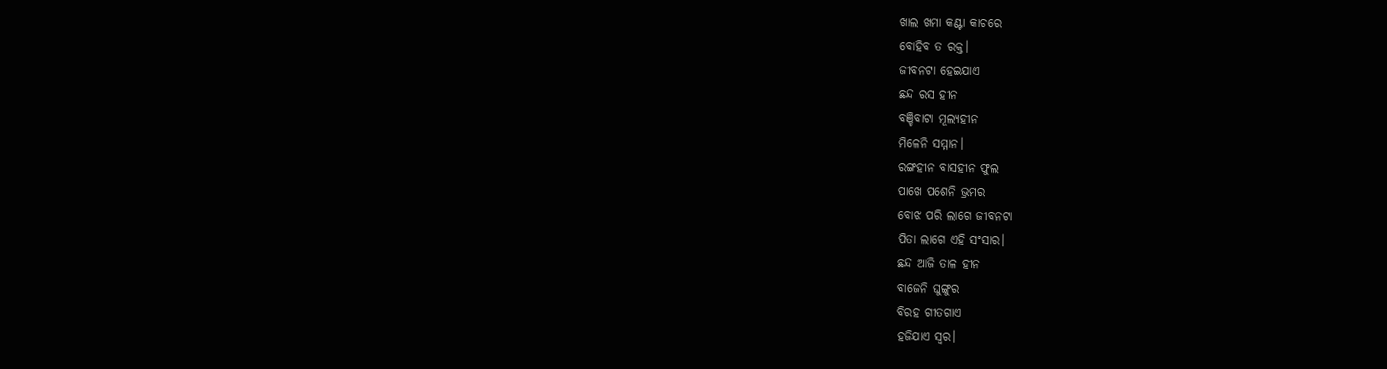ଖାଲ ଖମା କଣ୍ଟା କାଚରେ
ବୋହିବ ତ ରକ୍ତ।
ଜୀବନଟା ହେଇଯାଏ
ଛନ୍ଦ ରସ ହୀନ
ବଞ୍ଚିବାଟା ମୂଲ୍ଯହୀନ
ମିଳେନି ସମ୍ମାନ।
ରଙ୍ଗହୀନ ବାସହୀନ ଫୁଲ
ପାଖେ ପଶେନି ଭ୍ରମର
ବୋଝ ପରି ଲାଗେ ଜୀବନଟା
ପିତା ଲାଗେ ଏହି ସଂସାର।
ଛନ୍ଦ ଆଜି ତାଳ ହୀନ
ବାଜେନି ଘୁଙ୍ଗୁର
ବିରହ ଗୀତଗାଏ
ହଜିଯାଏ ସ୍ବର।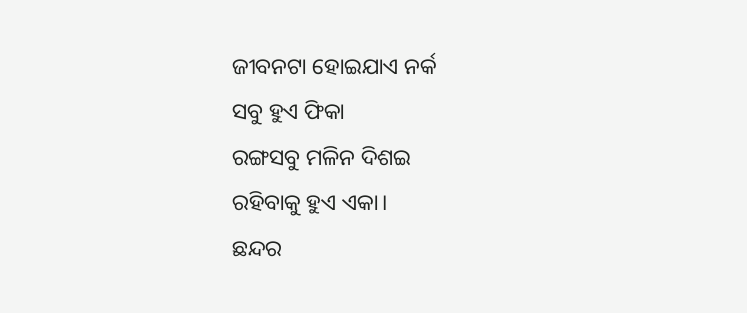ଜୀବନଟା ହୋଇଯାଏ ନର୍କ
ସବୁ ହୁଏ ଫିକା
ରଙ୍ଗସବୁ ମଳିନ ଦିଶଇ
ରହିବାକୁ ହୁଏ ଏକା।
ଛନ୍ଦର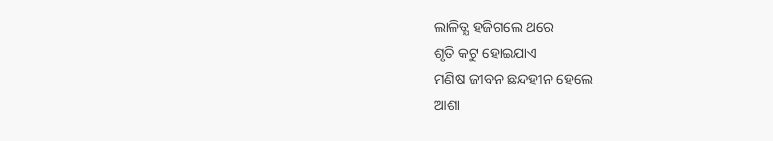ଲାଳିତ୍ଯ ହଜିଗଲେ ଥରେ
ଶୃତି କଟୁ ହୋଇଯାଏ
ମଣିଷ ଜୀବନ ଛନ୍ଦହୀନ ହେଲେ
ଆଶା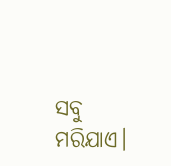ସବୁ ମରିଯାଏ।